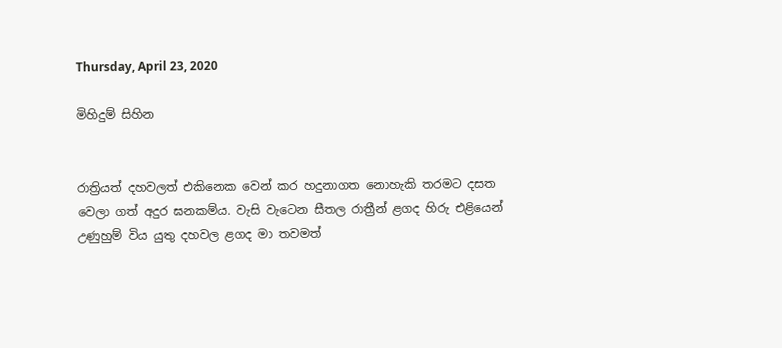Thursday, April 23, 2020

මිහිදුම් සිහින


රාත්‍රියත් දහවලත් එකිනෙක වෙන් කර හදුනාගත නොහැකි තරමට දසත වෙලා ගත් අදුර ඝනකම්ය. වැසි වැටෙන සීතල රාත්‍රීන් ළගද හිරු එළියෙන් උණුහුම් විය යුතු දහවල ළගද මා තවමත්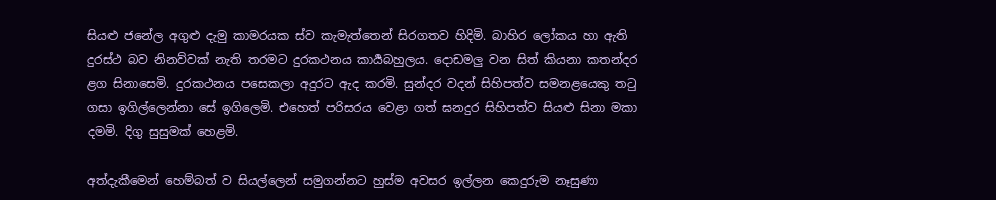සියළු ජනේල අගුළු දැමු කාමරයක ස්ව කැමැත්තෙන් සිරගතව හිදිමි. බාහිර ලෝකය හා ඇති දුරස්ථ බව නිනව්වක් නැති තරමට දුරකථනය කාර්‍යබහුලය. දොඩමලු වන සිත් කියනා කතන්දර ළග සිනාසෙමි. දුරකථනය පසෙකලා අදුරට ඇද කරමි. සුන්දර වදන් සිහිපත්ව සමනළයෙකු තටු ගසා ඉගිල්ලෙන්නා සේ ඉගිලෙමි. එහෙත් පරිසරය වෙළා ගත් ඝනදුර සිහිපත්ව සියළු සිනා මකා දමමි. දිගු සුසුමක් හෙළමි.

අත්දැකීමෙන් හෙම්බත් ව සියල්ලෙන් සමුගන්නට හුස්ම අවසර ඉල්ලන කෙදුරුම නෑසුණා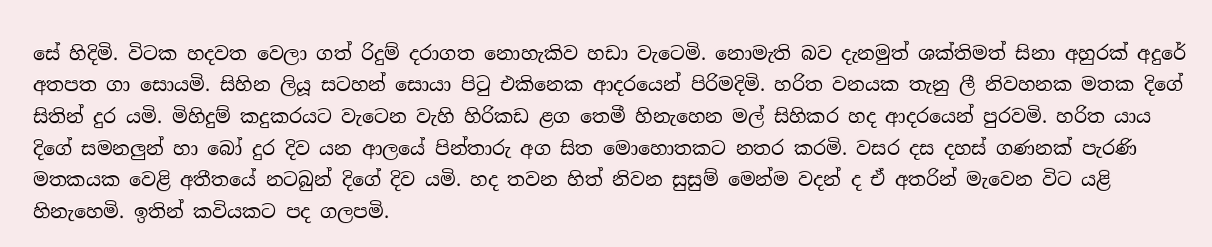සේ හිදිමි. විටක හදවත වෙලා ගත් රිදුම් දරාගත නොහැකිව හඩා වැටෙමි. නොමැති බව දැනමුත් ශක්තිමත් සිනා අහුරක් අදුරේ අතපත ගා සොයමි. සිහින ලියූ සටහන් සොයා පිටු එකිනෙක ආදරයෙන් පිරිමදිමි. හරිත වනයක තැනු ලී නිවහනක මතක දිගේ සිතින් දුර යමි. මිහිදුම් කදුකරයට වැටෙන වැහි හිරිකඩ ළග තෙමී හිනැහෙන මල් සිහිකර හද ආදරයෙන් පුරවමි. හරිත යාය දිගේ සමනලුන් හා බෝ දුර දිව යන ආලයේ පින්තාරු අග සිත මොහොතකට නතර කරමි. වසර දස දහස් ගණනක් පැරණි මතකයක වෙළි අතීතයේ නටබුන් දිගේ දිව යමි. හද තවන හිත් නිවන සුසුම් මෙන්ම වදන් ද ඒ අතරින් මැවෙන විට යළි හිනැහෙමි. ඉතින් කවියකට පද ගලපමි.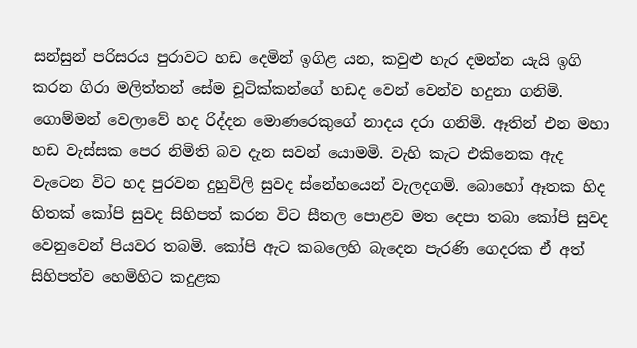සන්සුන් පරිසරය පුරාවට හඩ දෙමින් ඉගිළ යන, කවුළු හැර දමන්න යැයි ඉගි කරන ගිරා මලිත්තන් සේම චූටික්කන්ගේ හඩද වෙන් වෙන්ව හදුනා ගනිමි. ගොම්මන් වෙලාවේ හද රිද්දන මොණරෙකුගේ නාදය දරා ගනිමි. ඈතින් එන මහා හඩ වැස්සක පෙර නිමිති බව දැන සවන් යොමමි. වැහි කැට එකිනෙක ඇද වැටෙන විට හද පුරවන දුහුවිලි සුවද ස්නේහයෙන් වැලදගමි. බොහෝ ඈතක හිද හිතක් කෝපි සුවද සිහිපත් කරන විට සීතල පොළව මත දෙපා තබා කෝපි සුවද වෙනුවෙන් පියවර තබමි. කෝපි ඇට කබලෙහි බැදෙන පැරණි ගෙදරක ඒ අත් සිහිපත්ව හෙමිහිට කදුළක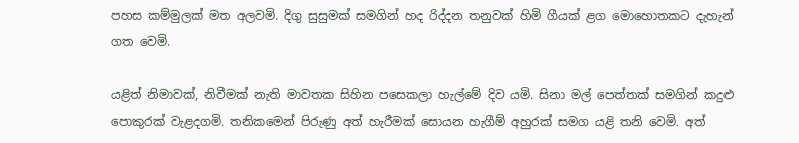පහස කම්මුලක් මත අලවමි. දිගු සුසුමක් සමගින් හද රිද්දන තනුවක් හිමි ගීයක් ළග මොහොතකට දැහැන් ගත වෙමි.

යළිත් නිමාවක්, නිවීමක් නැති මාවතක සිහින පසෙකලා හැල්මේ දිව යමි. සිනා මල් පෙත්තක් සමගින් කදුළු පොකුරක් වැළදගමි. තනිකමෙන් පිරුණු අත් හැරීමක් සොයන හැගීම් අහුරක් සමග ‍යළි තනි වෙමි. අත්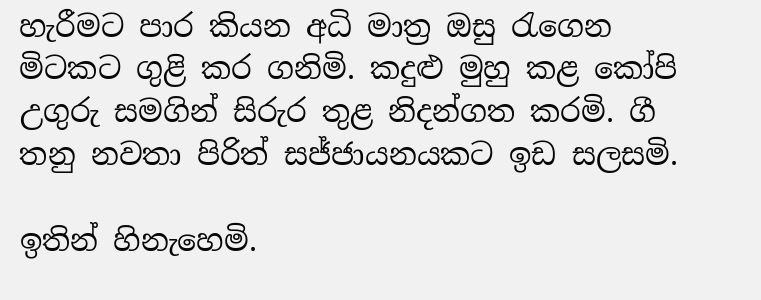හැරීමට පාර කියන අධි මාත්‍ර ඔසු රැගෙන මිටකට ගුළි කර ගනිමි. කදුළු මුහු කළ කෝපි උගුරු සමගින් සිරුර තුළ නිදන්ගත කරමි. ගී තනු නවතා පිරිත් සජ්ජායනයකට ඉඩ සලසමි.

ඉතින් හිනැහෙමි.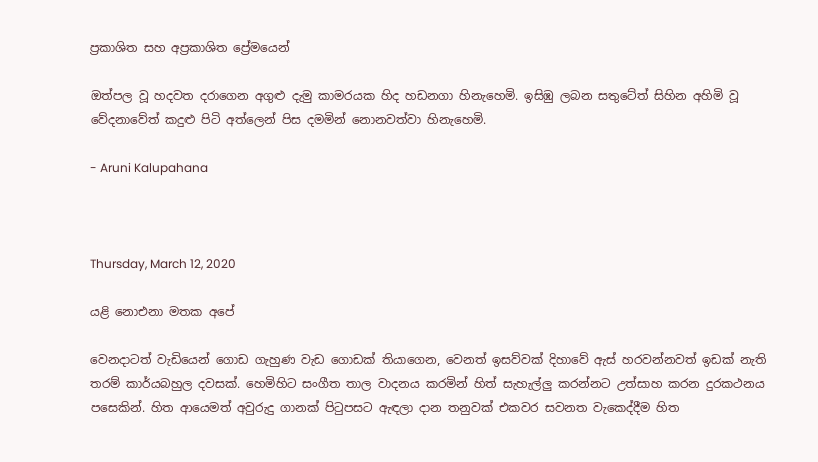ප්‍රකාශිත සහ අප්‍රකාශිත ප්‍රේමයෙන්

ඔත්පල වූ හදවත දරාගෙන අගුළු දැමු කාමරයක හිද හඩනගා හිනැහෙමි. ඉසිඹු ලබන සතුටේත් සිහින අහිමි වූ වේදනාවේත් කදුළු පිටි අත්ලෙන් පිස දමමින් නොනවත්වා හිනැහෙමි.

- Aruni Kalupahana



Thursday, March 12, 2020

යළි නොඑනා මතක අපේ

වෙනදාටත් වැඩියෙන් ගොඩ ගැහුණ වැඩ ගොඩක් තියාගෙන, වෙනත් ඉසව්වක් දිහාවේ ඇස් හරවන්නවත් ඉඩක් නැති තරම් කාර්යබහුල දවසක්. හෙමිහිට සංගීත තාල වාදනය කරමින් හිත් සැහැල්ලු කරන්නට උත්සාහ කරන දුරකථනය පසෙකින්. හිත ආයෙමත් අවුරුදු ගානක් පිටුපසට ඇඳලා දාන තනුවක් එකවර සවනත වැකෙද්දීම හිත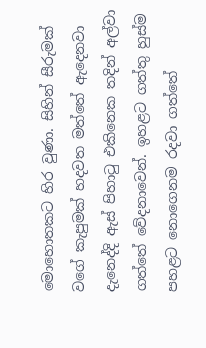මොහොතකට හිර වුණා. සිහින් සීරුමක් වගේ කැපුමක් හදවත මත්තේ ඇදෙනවා දැනෙද්දි ඇස් පිහාටු එකිනෙක තදින් අල්වා ගත්තේ වේදනාවෙන්. ඉහළට ගත්තු හුස්ම පහළට නොගෙනම රදවා ගත්තේ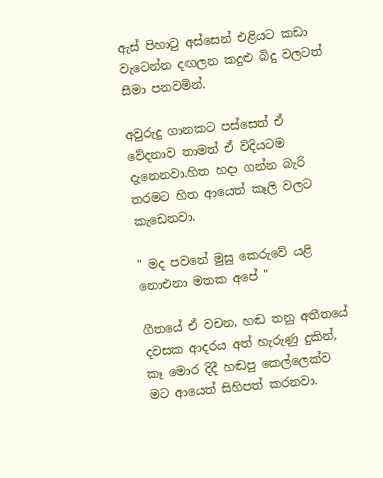ඇස් පිහාටු අස්සෙන් එළියට කඩා වැටෙන්න දඟලන කදුළු බිදු වලටත් සීමා පනවමින්.

අවුරුදු ගානකට පස්සෙත් ඒ වේදනාව තාමත් ඒ විදියටම දැනෙනවා.හිත හදා ගන්න බැරි තරමට හිත ආයෙත් කෑලි වලට කැඩෙනවා.

" මද පවනේ මුසු කෙරුවේ යළි නොඑනා මතක අපේ "

ගීතයේ ඒ වචන, හඬ තනු අතීතයේ දවසක ආදරය අත් හැරුණු දුකින්, කෑ මොර දිදී හඬපු කෙල්ලෙක්ව මට ආයෙත් සිහිපත් කරනවා.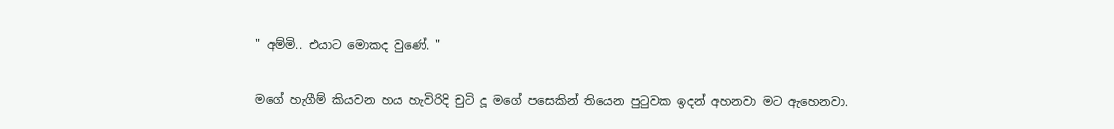" අම්මි.. එයාට මොකද වුණේ. "

මගේ හැගීම් කියවන හය හැවිරිදි චුටි දූ මගේ පසෙකින් තියෙන පුටුවක ඉදන් අහනවා මට ඇහෙනවා.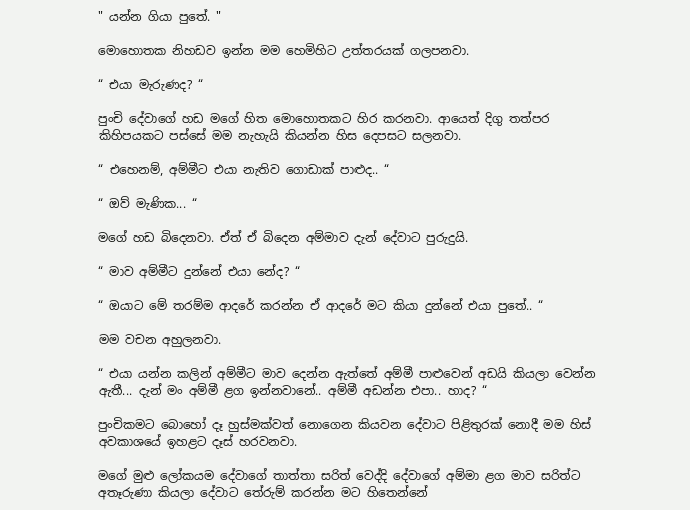" යන්න ගියා පුතේ. "

මොහොතක නිහඩව ඉන්න මම හෙමිහිට උත්තරයක් ගලපනවා.

“ එයා මැරුණද? “

පුංචි දේවාගේ හඩ මගේ හිත මොහොතකට හිර කරනවා. ආයෙත් දිගු තත්පර කිහිපයකට පස්සේ මම නැහැයි කියන්න හිස දෙපසට සලනවා.

“ එහෙනම්, අම්මීට එයා නැතිව ගොඩාක් පාළුද.. “

“ ඔව් මැණික... “

මගේ හඩ බිදෙනවා. ඒත් ඒ බිදෙන අම්මාව දැන් දේවාට පුරුදුයි.

“ මාව අම්මීට දුන්නේ එයා නේද? “

“ ඔයාට මේ තරම්ම ආදරේ කරන්න ඒ ආදරේ මට කියා දුන්නේ එයා පුතේ.. “

මම වචන අහුලනවා.

“ එයා යන්න කලින් අම්මීට මාව දෙන්න ඇත්තේ අම්මී පාළුවෙන් අඩයි කියලා වෙන්න ඇතී... දැන් මං අම්මී ළග ඉන්නවානේ.. අම්මී අඩන්න එපා.. හාද? “

පුංචිකමට බොහෝ දෑ හුස්මක්වත් නොගෙන කියවන දේවාට පිළිතුරක් නොදී මම හිස් අවකාශයේ ඉහළට දෑස් හරවනවා.

මගේ මුළු ලෝකයම දේවාගේ තාත්තා සරිත් වෙද්දි දේවාගේ අම්මා ළග මාව සරිත්ට අතෑරුණා කියලා දේවාට තේරුම් කරන්න මට හිතෙන්නේ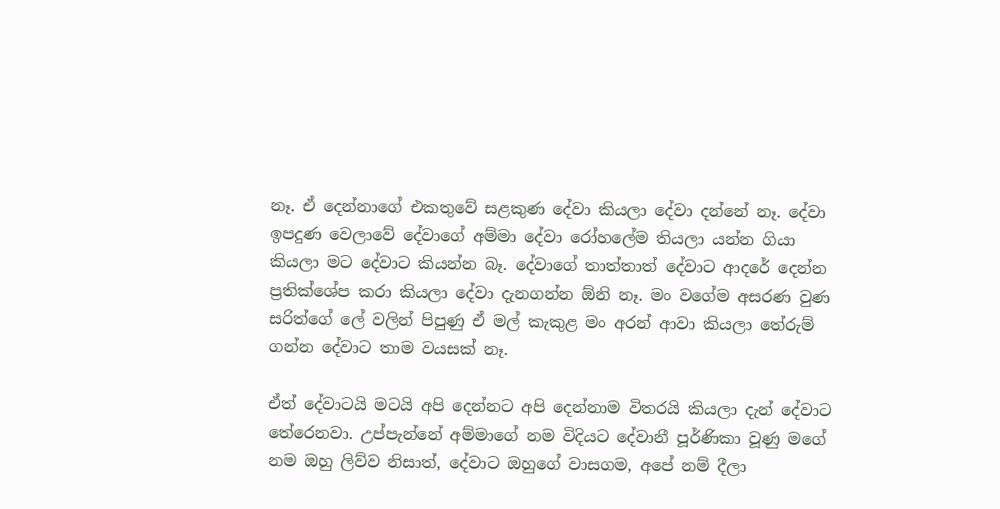නෑ. ඒ දෙන්නාගේ එකතුවේ සළකුණ දේවා කියලා දේවා දන්නේ නෑ. දේවා ඉපදුණ වෙලාවේ දේවාගේ අම්මා දේවා රෝහලේම තියලා යන්න ගියා කියලා මට දේවාට කියන්න බෑ. දේවාගේ තාත්තාත් දේවාට ආදරේ දෙන්න ප්‍රතික්ශේප කරා කියලා දේවා දැනගන්න ඕනි නෑ. මං වගේම අසරණ වුණ සරිත්ගේ ලේ වලින් පිපුණු ඒ මල් කැකුළ මං අරන් ආවා කියලා තේරුම් ගන්න දේවාට තාම වයසක් නෑ.

ඒත් දේවාටයි මටයි අපි දෙන්නට අපි දෙන්නාම විතරයි කියලා දැන් දේවාට තේරෙනවා. උප්පැන්නේ අම්මාගේ නම විදියට දේවානී පූර්ණිකා වූණු මගේ නම ඔහු ලිව්ව නිසාත්, දේවාට ඔහුගේ වාසගම, අපේ නම් දීලා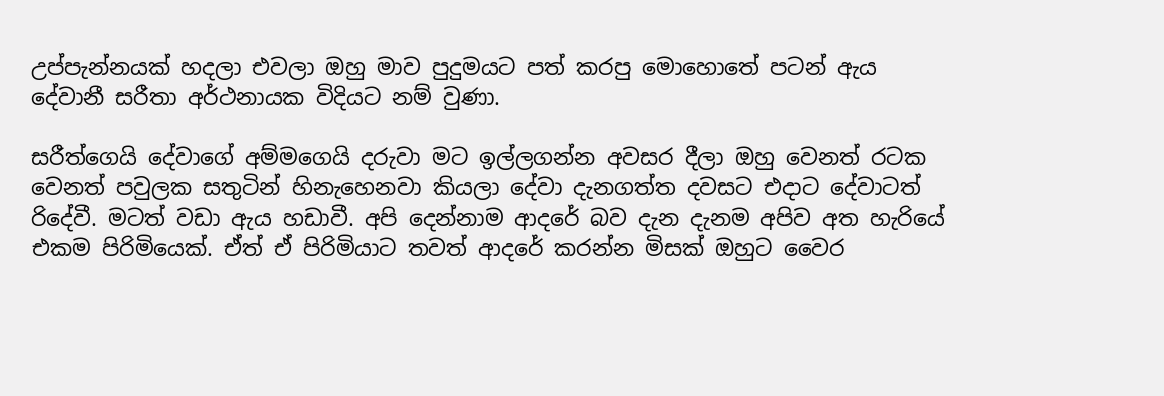උප්පැන්නයක් හදලා එවලා ඔහු මාව පුදුමයට පත් කරපු මොහොතේ පටන් ඇය දේවානී සරීතා අර්ථනායක විදියට නම් වුණා.

සරීත්ගෙයි දේවාගේ අම්මගෙයි දරුවා මට ඉල්ලගන්න අවසර දීලා ඔහු වෙනත් රටක වෙනත් පවුලක සතුටින් හිනැහෙනවා කියලා දේවා දැනගත්ත දවසට එදාට දේවාටත් රිදේවී. මටත් වඩා ඇය හඩාවී. අපි දෙන්නාම ආදරේ බව දැන දැනම අපිව අත හැරියේ එකම පිරිමියෙක්. ඒත් ඒ පිරිමියාට තවත් ආදරේ කරන්න මිසක් ඔහුට වෛර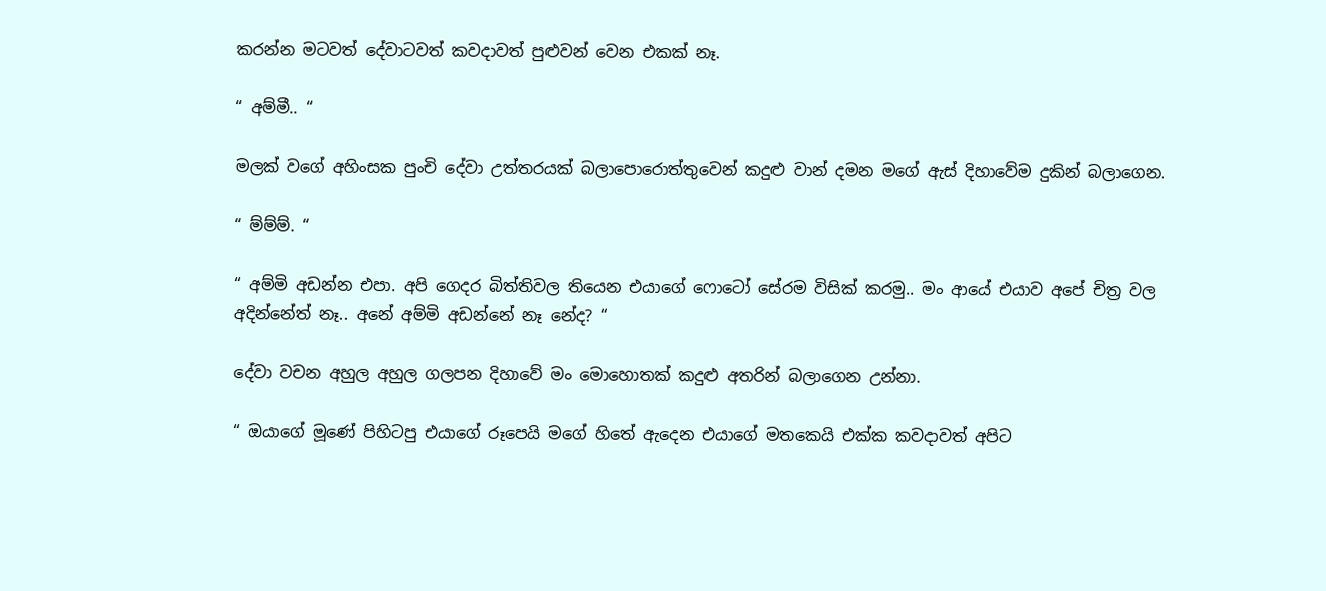කරන්න මටවත් දේවාටවත් කවදාවත් පුළුවන් වෙන එකක් නෑ.

“ අම්මී.. “

මලක් වගේ අහිංසක පුංචි දේවා උත්තරයක් බලාපොරොත්තුවෙන් කදුළු වාන් දමන මගේ ඇස් දිහාවේම දුකින් බලාගෙන.

“ ම්ම්ම්. “

“ අම්මි අඩන්න එපා. අපි ගෙදර බිත්තිවල තියෙන එයාගේ ෆොටෝ සේරම විසික් කරමු.. මං ආයේ එයාව අපේ චිත්‍ර වල අදින්නේත් නෑ.. අනේ අම්මි අඩන්නේ නෑ නේද? “

දේවා වචන අහුල අහුල ගලපන දිහාවේ මං මොහොතක් කදුළු අතරින් බලාගෙන උන්නා.

“ ඔයාගේ මූණේ පිහිටපු එයාගේ රූපෙයි මගේ හිතේ ඇදෙන එයාගේ මතකෙයි එක්ක කවදාවත් අපිට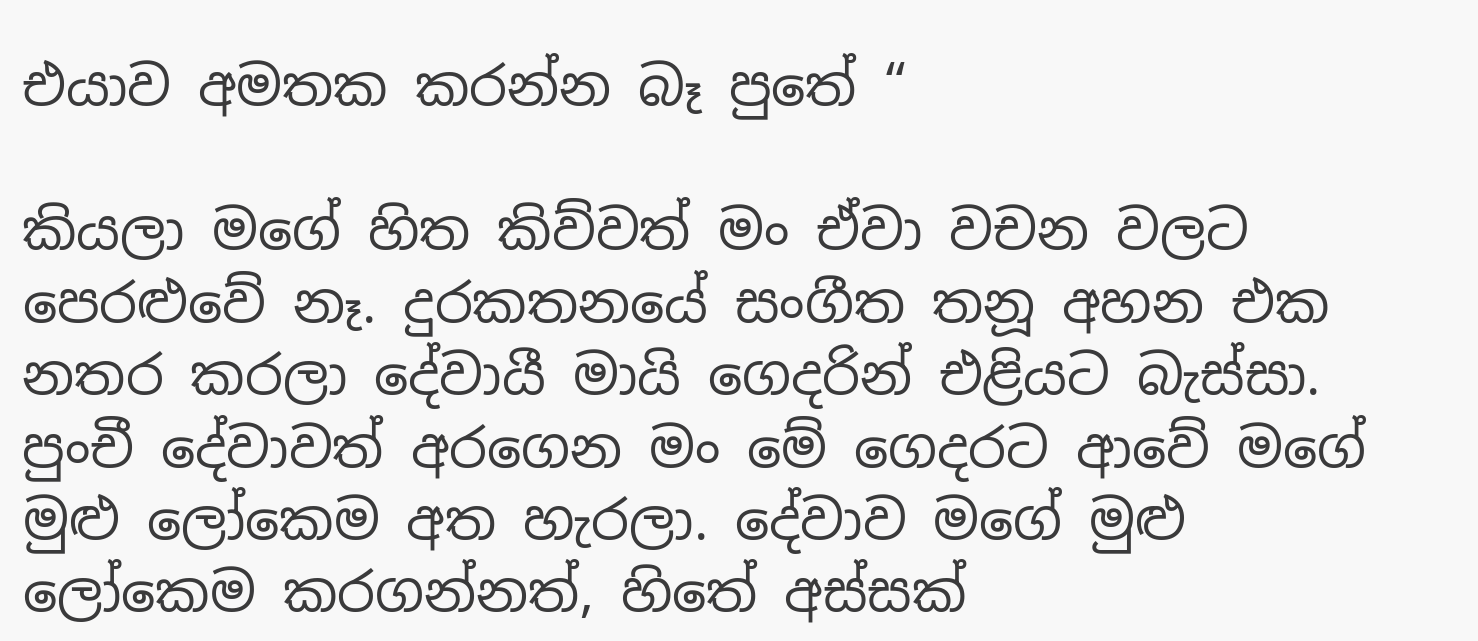එයාව අමතක කරන්න බෑ පුතේ “

කියලා මගේ හිත කිව්වත් මං ඒවා වචන වලට පෙරළුවේ නෑ. දුරකතනයේ සංගීත තනූ අහන එක නතර කරලා දේවායී මායි ගෙදරින් එළියට බැස්සා. පුංචී දේවාවත් අරගෙන මං මේ ගෙදරට ආවේ මගේ මුළු ලෝකෙම අත හැරලා. දේවාව මගේ මුළු ලෝකෙම කරගන්නත්, හිතේ අස්සක්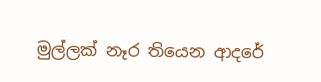මුල්ලක් නෑර තියෙන ආදරේ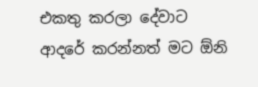එකතු කරලා දේවාට ආදරේ කරන්නත් මට ඕනි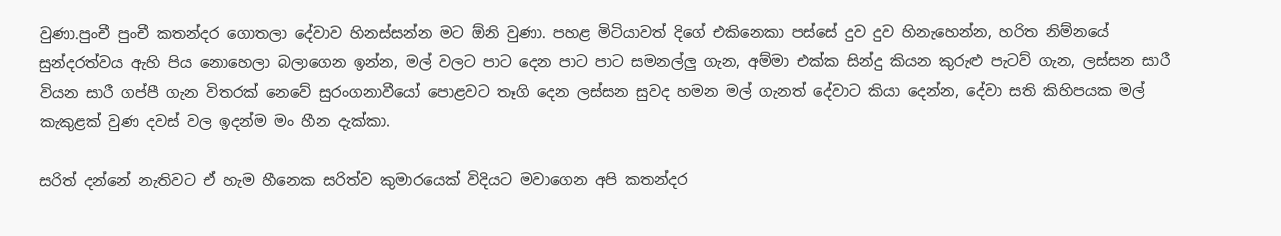වුණා.පුංචී පුංචී කතන්දර ගොතලා දේවාව හිනස්සන්න මට ඕනි වුණා. පහළ මිටියාවත් දිගේ එකිනෙකා පස්සේ දුව දුව හිනැහෙන්න, හරිත නිම්නයේ සුන්දරත්වය ඇහි පිය නොහෙලා බලාගෙන ඉන්න, මල් වලට පාට දෙන පාට පාට සමනල්ලු ගැන, අම්මා එක්ක සින්දු කියන කුරුළු පැටව් ගැන, ලස්සන සාරී වියන සාරී ගප්පී ගැන විතරක් නෙවේ සුරංගනාවීයෝ පොළවට තෑගි දෙන ලස්සන සුවද හමන මල් ගැනත් දේවාට කියා දෙන්න, දේවා සති කිහිපයක මල් කැකුළක් වුණ දවස් වල ඉදන්ම මං හීන දැක්කා.

සරිත් දන්නේ නැතිවට ඒ හැම හීනෙක සරිත්ව කුමාරයෙක් විදියට මවාගෙන අපි කතන්දර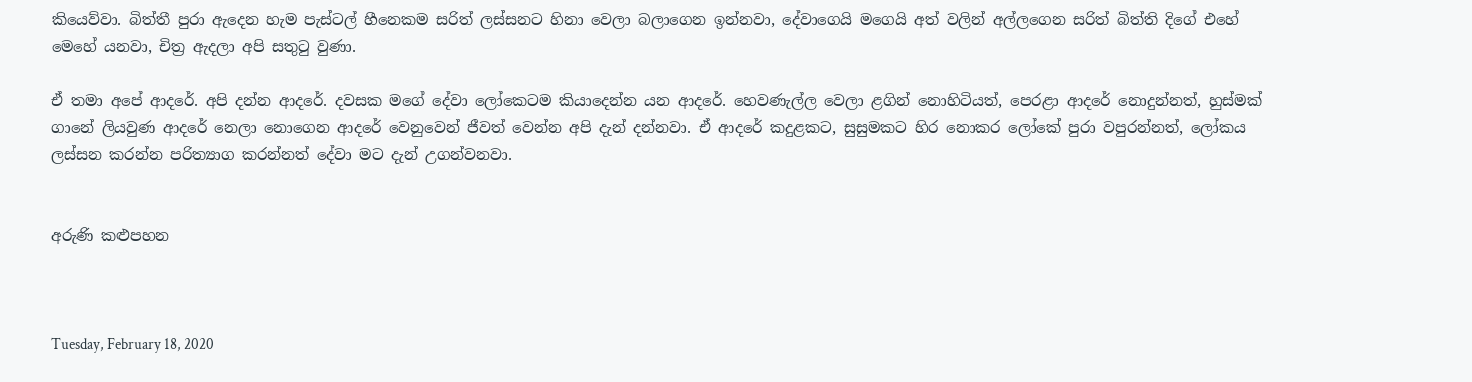කියෙව්වා. බිත්තී පුරා ඇදෙන හැම පැස්ටල් හීනෙකම සරිත් ලස්සනට හිනා වෙලා බලාගෙන ඉන්නවා, දේවාගෙයි මගෙයි අත් වලින් අල්ලගෙන සරිත් බිත්ති දිගේ එහේ මෙහේ යනවා, චිත්‍ර ඇදලා අපි සතුටු වුණා.

ඒ තමා අපේ ආදරේ. අපි දන්න ආදරේ. දවසක මගේ දේවා ලෝකෙටම කියාදෙන්න යන ආදරේ. හෙවණැල්ල වෙලා ළගින් නොහිටියත්, පෙරළා ආදරේ නොදුන්නත්, හුස්මක් ගානේ ලියවුණ ආදරේ නෙලා නොගෙන ආදරේ වෙනුවෙන් ජීවත් වෙන්න අපි දැන් දන්නවා. ඒ ආදරේ කදුළකට, සුසුමකට හිර නොකර ලෝකේ පුරා වපුරන්නත්, ලෝකය ලස්සන කරන්න පරිත්‍යාග කරන්නත් දේවා මට දැන් උගන්වනවා.


අරුණි කළුපහන



Tuesday, February 18, 2020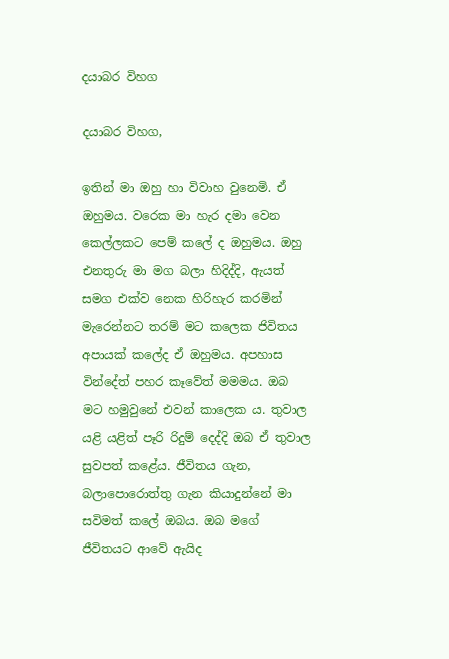දයාබර විහග

දයාබර විහග,

ඉතින් මා ඔහු හා විවාහ වුනෙමි. ඒ ඔහුමය. වරෙක මා හැර දමා වෙන කෙල්ලකට පෙම් කලේ ද ඔහුමය. ඔහු එනතුරු මා මග බලා හිදිද්දි, ඇයත් සමග එක්ව නෙක හිරිහැර කරමින් මැරෙන්නට තරම් මට කලෙක ජිවිතය අපායක් කලේද ඒ ඔහුමය. අපහාස වින්දේත් පහර කෑවේත් මමමය. ඔබ මට හමුවුනේ එවන් කාලෙක ය. තුවාල යළි යළිත් පෑරි රිදුම් දෙද්දි ඔබ ඒ තුවාල සුවපත් කළේය. ජීවිතය ගැන, බලාපොරොත්තු ගැන කියාදුන්නේ මා සවිමත් කලේ ඔබය. ඔබ මගේ ජීවිතයට ආවේ ඇයිද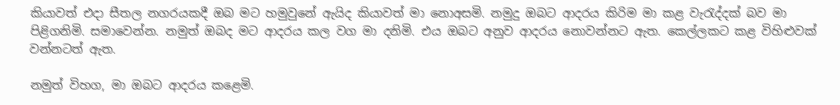කියාවත් එදා සීතල නගරයකදී ඔබ මට හමුවුනේ ඇයිද කියාවත් මා නොඅසමි. නමුදු ඔබට ආදරය කිරිම මා කළ වැරැද්දක් බව මා පිළිගනිමි. සමාවෙන්න. නමුත් ඔබද මට ආදරය කල වග මා දනිමි. එය ඔබට අනුව ආදරය නොවන්නට ඇත. කෙල්ලකට කළ විහිළුවක් වන්නටත් ඇත.

නමුත් විහග, මා ඔබට ආදරය කළෙමි.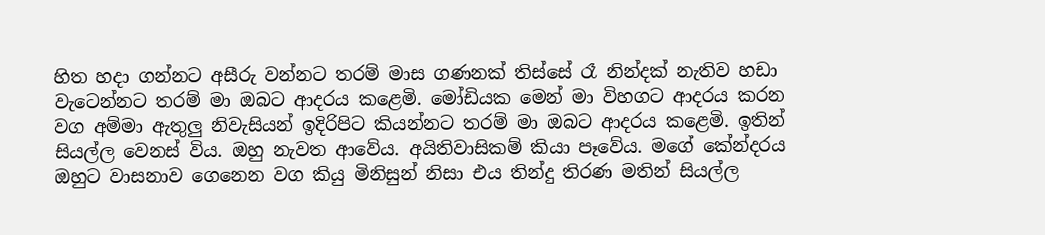හිත හදා ගන්නට අසීරු වන්නට තරම් මාස ගණනක් තිස්සේ රෑ නින්දක් නැතිව හඩා වැටෙන්නට තරම් මා ඔබට ආදරය කළෙමි. මෝඩියක මෙන් මා විහගට ආදරය කරන වග අම්මා ඇතුලු නිවැසියන් ඉදිරිපිට කියන්නට තරම් මා ඔබට ආදරය කළෙමි. ඉතින් සියල්ල වෙනස් විය. ඔහු නැවත ආවේය. අයිතිවාසිකම් කියා පෑවේය. මගේ කේන්දරය ඔහුට වාසනාව ගෙනෙන වග කියු මිනිසුන් නිසා එය තින්දු තිරණ මතින් සියල්ල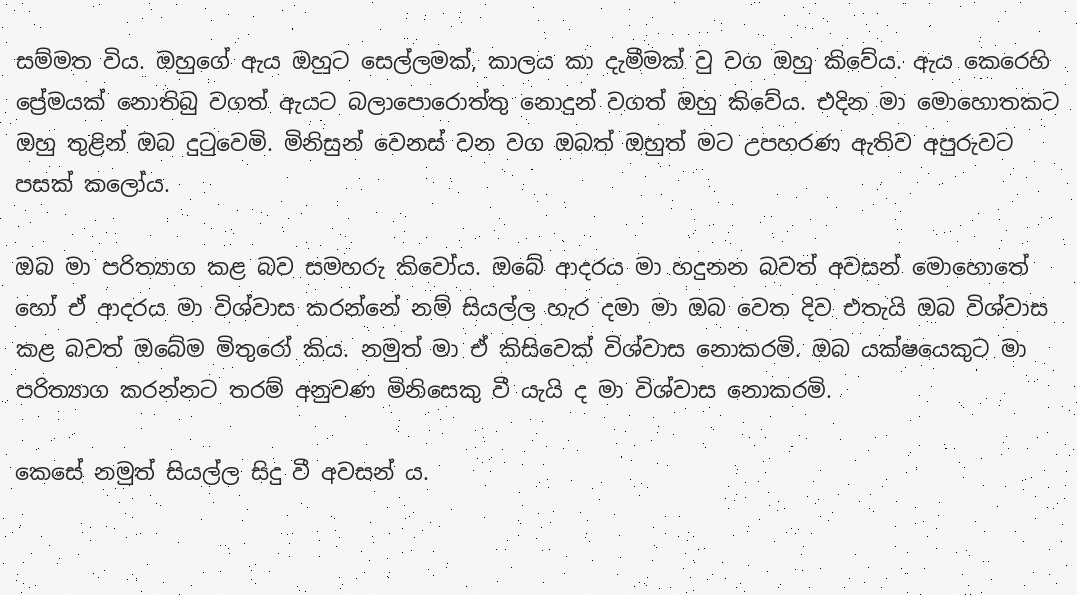සම්මත විය. ඔහුගේ ඇය ඔහුට සෙල්ලමක්, කාලය කා දැමීමක් වු වග ඔහු කිවේය. ඇය කෙරෙහි ප්‍රේමයක් නොතිබු වගත් ඇයට බලාපොරොත්තු නොදුන් වගත් ඔහු කිවේය. එදින මා මොහොතකට ඔහු තුළින් ඔබ දුටුවෙමි. මිනිසුන් වෙනස් වන වග ඔබත් ඔහුත් මට උපහරණ ඇතිව අපුරුවට පසක් කලෝය.

ඔබ මා පරිත්‍යාග කළ බව සමහරු කිවෝය. ඔබේ ආදරය මා හදුනන බවත් අවසන් මොහොතේ හෝ ඒ ආදරය මා විශ්වාස කරන්නේ නම් සියල්ල හැර දමා මා ඔබ වෙත දිව එතැයි ඔබ විශ්වාස කළ බවත් ඔබේම මිතුරෝ කිය. නමුත් මා ඒ කිසිවෙක් විශ්වාස නොකරමි. ඔබ යක්ෂයෙකුට මා පරිත්‍යාග කරන්නට තරම් අනුවණ මිනිසෙකු වී යැයි ද මා විශ්වාස නොකරමි.

කෙසේ නමුත් සියල්ල සිදු වී අවසන් ය.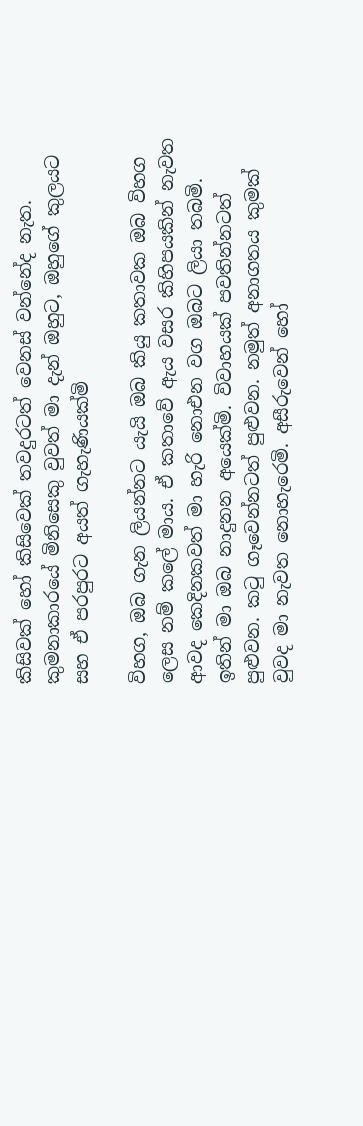කිසිවක් හෝ කිසිවෙක් තවදුරටත් වෙනස් වන්නේද නැත. කුමනාකාරයේ මිනිසෙකු වුවත් මා දැන් ඔහුට, ඔහුගේ කුලයට සහ ඒ පරපුරට අයත් ගැහැණියක්මි

විහග, ඔබ ගැන ලියන්නට යැයි ඔබ කියු කතාවක ඔබ විහග ලෙස නම් කලේ මාය. ඒ කතාවේ ඇය වසර කිහිපයකින් නැවත ආවද කෙදිනකවත් මා හැරි නොඑන වග ඔබට ලියා තබමි. ඉතින් මා ඔබ නාදුනන අයෙක්මි. විවාහයක් පවතින්නටත් පුළුවන. කටු ගෑවෙන්නටත් පුළුවන. නමුත් අනාගතය කුමක් වුවද මා නැවත නොහැරෙමි. අසීරුවෙන් හෝ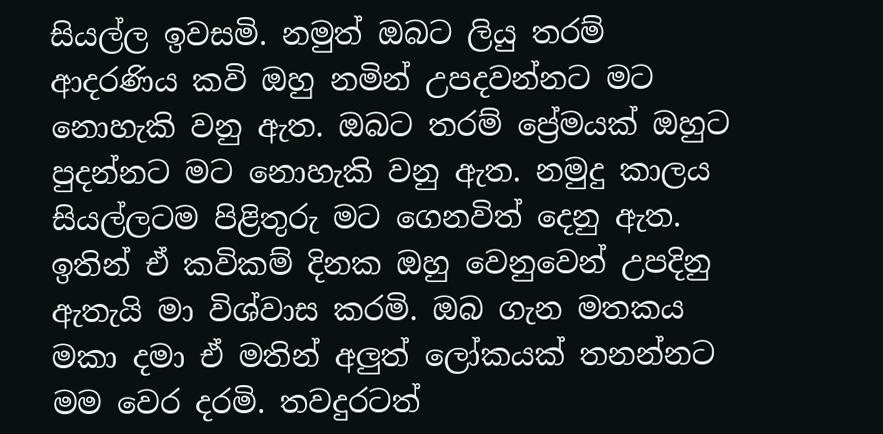සියල්ල ඉවසමි. නමුත් ඔබට ලියු තරම් ආදරණිය කවි ඔහු නමින් උපදවන්නට මට නොහැකි වනු ඇත. ඔබට තරම් ප්‍රේමයක් ඔහුට පුදන්නට මට නොහැකි වනු ඇත. නමුදු කාලය සියල්ලටම පිළිතුරු මට ගෙනවිත් දෙනු ඇත. ඉතින් ඒ කවිකම් දිනක ඔහු වෙනුවෙන් උපදිනු ඇතැයි මා විශ්වාස කරමි. ඔබ ගැන මතකය මකා දමා ඒ මතින් අලුත් ලෝකයක් තනන්නට මම වෙර දරමි. තවදුරටත්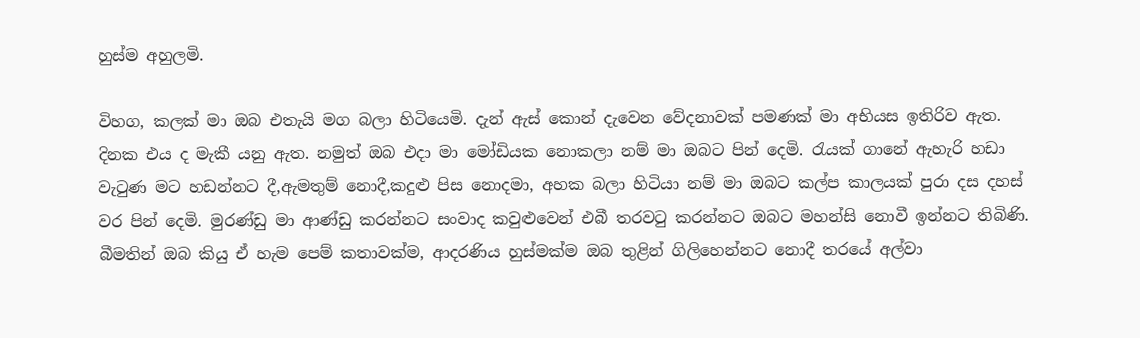හුස්ම අහුලමි.

විහග, කලක් මා ඔබ එතැයි මග බලා හිටියෙමි. දැන් ඇස් කොන් දැවෙන වේදනාවක් පමණක් මා අභියස ඉතිරිව ඇත. දිනක එය ද මැකී යනු ඇත. නමුත් ඔබ එදා මා මෝඩියක නොකලා නම් මා ඔබට පින් දෙමි. රැයක් ගානේ ඇහැරි හඩා වැටුණ මට හඩන්නට දී,ඇමතුම් නොදී,කදුළු පිස නොදමා, අහක බලා හිටියා නම් මා ඔබට කල්ප කාලයක් පුරා දස දහස් වර පින් දෙමි. මුරණ්ඩු මා ආණ්ඩු කරන්නට සංවාද කවුළුවෙන් එබී තරවටු කරන්නට ඔබට මහන්සි නොවී ඉන්නට තිබිණි. බීමතින් ඔබ කියු ඒ හැම පෙම් කතාවක්ම, ආදරණිය හුස්මක්ම ඔබ තුළින් ගිලිහෙන්නට නොදී තරයේ අල්වා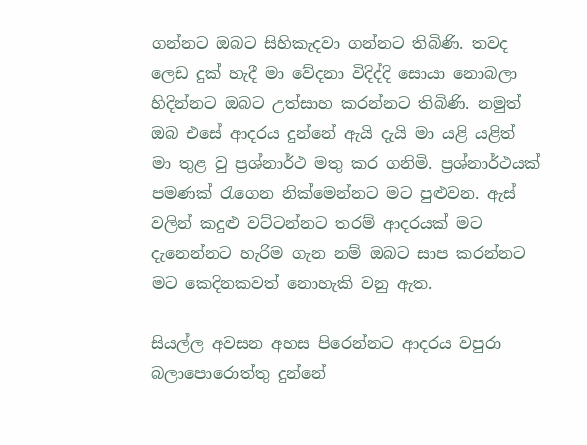ගන්නට ඔබට සිහිකැදවා ගන්නට තිබිණි. තවද ලෙඩ දුක් හැදී මා වේදනා විදිද්දි සොයා නොබලා හිදින්නට ඔබට උත්සාහ කරන්නට තිබිණි. නමුත් ඔබ එසේ ආදරය දුන්නේ ඇයි දැයි මා යළි යළිත් මා තුළ වු ප්‍රශ්නාර්ථ මතු කර ගනිමි. ප්‍රශ්නාර්ථයක් පමණක් රැගෙන නික්මෙන්නට මට පුළුවන. ඇස් වලින් කදුළු වට්ටන්නට තරම් ආදරයක් මට දැනෙන්නට හැරිම ගැන නම් ඔබට සාප කරන්නට මට කෙදිනකවත් නොහැකි වනු ඇත.

සියල්ල අවසන අහස පිරෙන්නට ආදරය වපුරා බලාපොරොත්තු දුන්නේ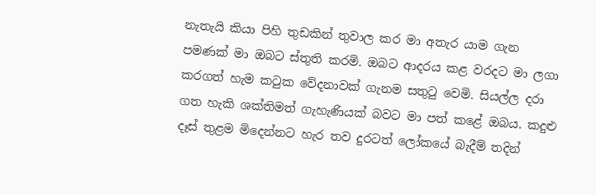නැතැයි කියා පිහි තුඩකින් තුවාල කර මා අතැර යාම ගැන පමණක් මා ඔබට ස්තුති කරමි. ඔබට ආදරය කළ වරදට මා ලගා කරගත් හැම කටුක වේදනාවක් ගැනම සතුටු වෙමි. සියල්ල දරා ගත හැකි ශක්තිමත් ගැහැණියක් බවට මා පත් කළේ ඔබය. කදුළු දෑස් තුළම මිදෙන්නට හැර තව දුරටත් ලෝකයේ බැදීම් තදින්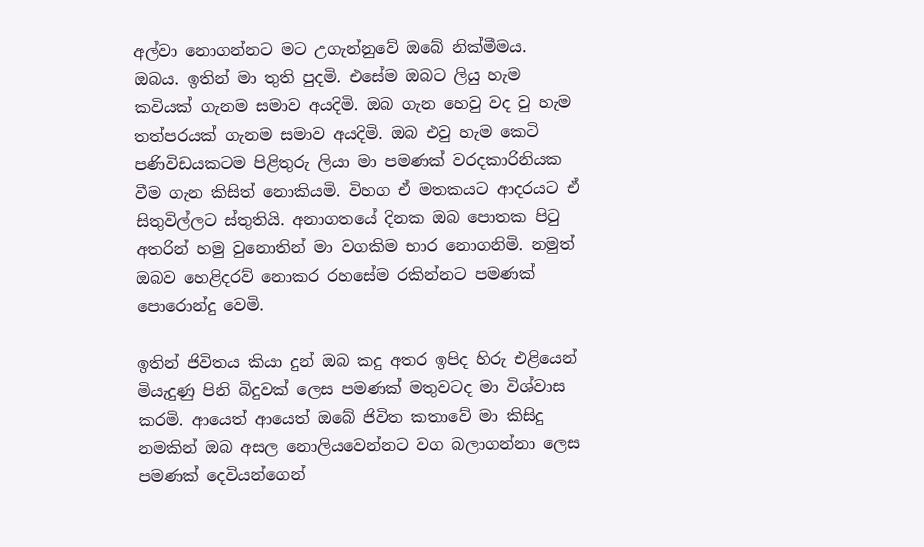අල්වා නොගන්නට මට උගැන්නුවේ ඔබේ නික්මීමය. ඔබය. ඉතින් මා තුති පුදමි. එසේම ඔබට ලියු හැම කවියක් ගැනම සමාව අයදිමි. ඔබ ගැන හෙවු වද වු හැම තත්පරයක් ගැනම සමාව අයදිමි. ඔබ එවු හැම කෙටි පණිවිඩයකටම පිළිතුරු ලියා මා පමණක් වරදකාරිනියක වීම ගැන කිසිත් නොකියමි. විහග ඒ මතකයට ආදරයට ඒ සිතුවිල්ලට ස්තුතියි. අනාගතයේ දිනක ඔබ පොතක පිටු අතරින් හමු වුනොතින් මා වගකිම භාර නොගනිමි. නමුත් ඔබව හෙළිදරව් නොකර රහසේම රකින්නට පමණක් පොරොන්දු වෙමි.

ඉතින් ජිවිතය කියා දුන් ඔබ කදු අතර ඉපිද හිරු එළියෙන් මියැදුණු පිනි බිදුවක් ලෙස පමණක් මතුවටද මා විශ්වාස කරමි. ආයෙත් ආයෙත් ඔබේ ජිවිත කතාවේ මා කිසිදු නමකින් ඔබ අසල නොලියවෙන්නට වග බලාගන්නා ලෙස පමණක් දෙවියන්ගෙන්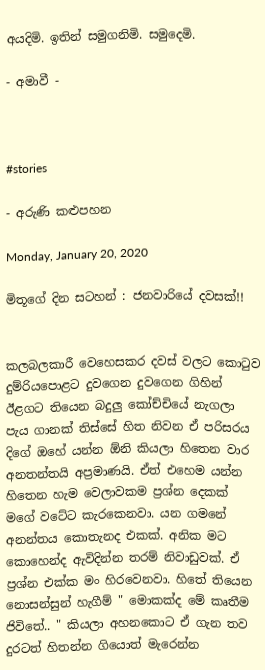අයදිමි. ඉතින් සමුගනිමි. සමුදෙමි.

- අමාවී -



#stories

- අරුණි කළුපහන

Monday, January 20, 2020

මිතූගේ දින සටහන් : ජනවාරියේ දවසක්!!


කලබලකාරී වෙහෙසකර දවස් වලට කොටුව දුම්රියපොළට දුවගෙන දුවගෙන ගිහින් ඊළගට තියෙන බදුලු කෝච්චියේ නැගලා පැය ගානක් තිස්සේ හිත නිවන ඒ පරිසරය දිගේ ඔහේ යන්න ඕනි කියලා හිතෙන වාර අනතන්තයි අප්‍රමාණයි. ඒත් එහෙම යන්න හිතෙන හැම වෙලාවකම ප්‍රශ්න දෙකක් මගේ වටේට කැරකෙනවා. යන ගමනේ අනන්තය කොතැනද එකක්. අනික මට කොහෙන්ද ඇවිදින්න තරම් නිවාඩුවක්. ඒ ප්‍රශ්න එක්ක මං හිරවෙනවා. හිතේ තියෙන නොසන්සුන් හැගීම් " මොකක්ද මේ කෘතීම ජිවිතේ.. " කියලා අහනකොට ඒ ගැන තව දුරටත් හිතන්න ගියොත් මැරෙන්න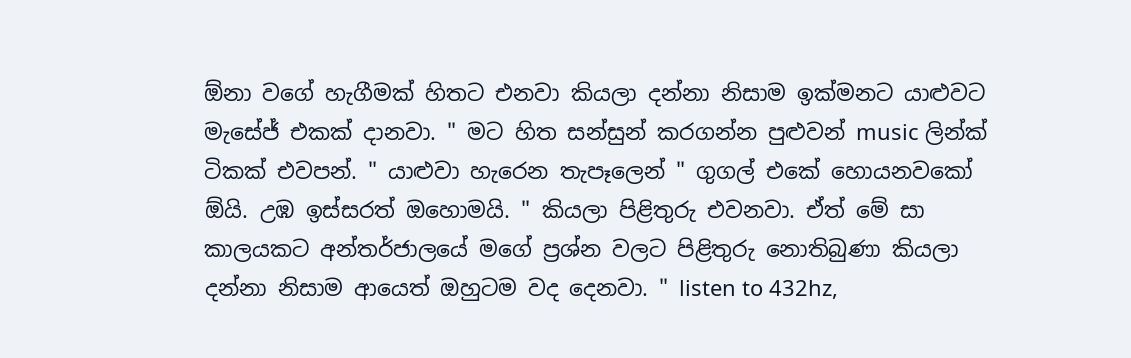ඕනා වගේ හැගීමක් හිතට එනවා කියලා දන්නා නිසාම ඉක්මනට යාළුවට මැසේජ් එකක් දානවා. " මට හිත සන්සුන් කරගන්න පුළුවන් music ලින්ක් ටිකක් එවපන්. " යාළුවා හැරෙන තැපෑලෙන් " ගුගල් එකේ හොයනවකෝ ඕයි. උඹ ඉස්සරත් ඔහොමයි. " කියලා පිළිතුරු එවනවා. ඒත් මේ සා කාලයකට අන්තර්ජාලයේ මගේ ප්‍රශ්න වලට පිළිතුරු නොතිබුණා කියලා දන්නා නිසාම ආයෙත් ඔහුටම වද දෙනවා. " listen to 432hz,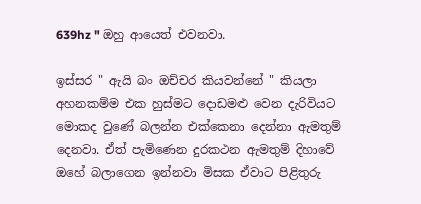639hz " ඔහු ආයෙත් එවනවා.

ඉස්සර " ඇයි බං ඔච්චර කියවන්නේ " කියලා අහනකම්ම එක හුස්මට දොඩමළු වෙන දැරිවියට මොකද වුණේ බලන්න එක්කෙනා දෙන්නා ඇමතුම් දෙනවා. ඒත් පැමිණෙන දුරකථන ඇමතුම් දිහාවේ ඔහේ බලාගෙන ඉන්නවා මිසක ඒවාට පිළිතුරු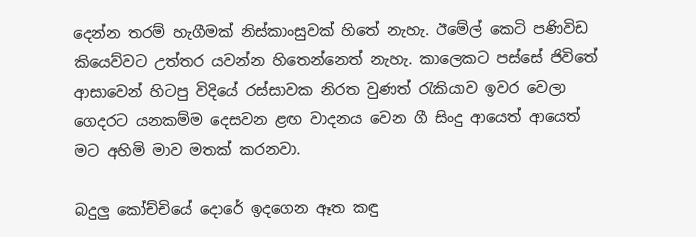දෙන්න තරම් හැගීමක් නිස්කාංසුවක් හිතේ නැහැ. ඊමේල් කෙටි පණිවිඩ කියෙව්වට උත්තර යවන්න හිතෙන්නෙත් නැහැ. කාලෙකට පස්සේ ජිවිතේ ආසාවෙන් හිටපු විදියේ රස්සාවක නිරත වුණත් රැකියාව ඉවර වෙලා ගෙදරට යනකම්ම දෙසවන ළඟ වාදනය වෙන ගී සිංදු ආයෙත් ආයෙත් මට අහිමි මාව මතක් කරනවා.

බදුලු කෝච්චියේ දොරේ ඉදගෙන ඈත කඳු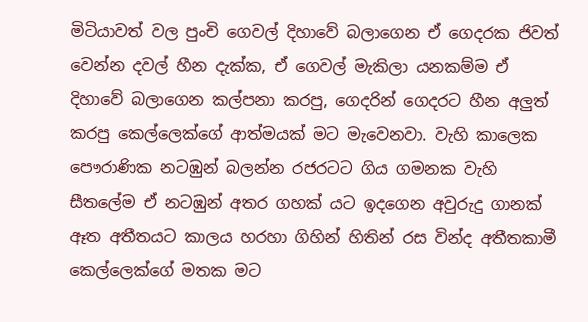මිටියාවත් වල පුංචි ගෙවල් දිහාවේ බලාගෙන ඒ ගෙදරක ජිවත් වෙන්න දවල් හීන දැක්ක, ඒ ගෙවල් මැකිලා යනකම්ම ඒ දිහාවේ බලාගෙන කල්පනා කරපු, ගෙදරින් ගෙදරට හීන අලුත් කරපු කෙල්ලෙක්ගේ ආත්මයක් මට මැවෙනවා. වැහි කාලෙක පෞරාණික නටඹුන් බලන්න රජරටට ගිය ගමනක වැහි සීතලේම ඒ නටඹුන් අතර ගහක් යට ඉදගෙන අවුරුදු ගානක් ඈත අතීතයට කාලය හරහා ගිහින් හිතින් රස වින්ද අතීතකාමී කෙල්ලෙක්ගේ මතක මට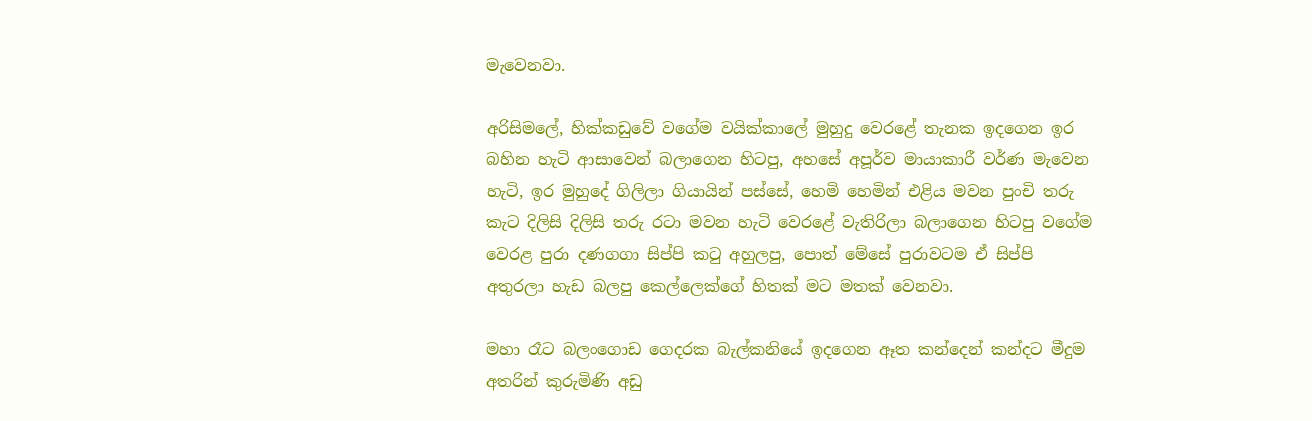මැවෙනවා.

අරිසිමලේ, හික්කඩුවේ වගේම වයික්කාලේ මුහුදු වෙරළේ තැනක ඉදගෙන ඉර බහින හැටි ආසාවෙන් බලාගෙන හිටපු, අහසේ අපූර්ව මායාකාරී වර්ණ මැවෙන හැටි, ඉර මුහුදේ ගිලිලා ගියායින් පස්සේ, හෙමි හෙමින් එළිය මවන පුංචි තරු කැට දිලිසි දිලිසි තරු රටා මවන හැටි වෙරළේ වැතිරිලා බලාගෙන හිටපු වගේම වෙරළ පුරා දණගගා සිප්පි කටු අහුලපු, පොත් මේසේ පුරාවටම ඒ සිප්පි අතුරලා හැඩ බලපු කෙල්ලෙක්ගේ හිතක් මට මතක් වෙනවා.

මහා රෑට බලංගොඩ ගෙදරක බැල්කනියේ ඉදගෙන ඈත කන්දෙන් කන්දට මීදුම අතරින් කුරුමිණි අඩු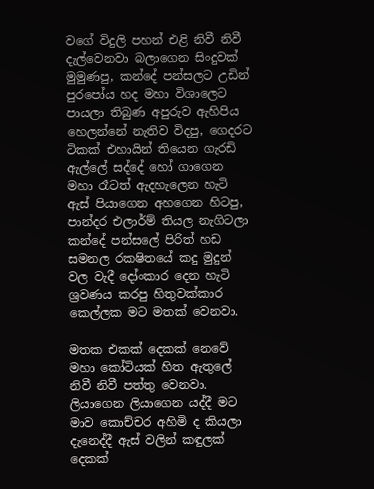වගේ විදුලි පහන් එළි නිවී නිවී දැල්වෙනවා බලාගෙන සිංදුවක් මුමුණපු, කන්දේ පන්සලට උඩින් පුරපෝය හද මහා විශාලෙට පායලා තිබුණ අපුරුව ඇහිපිය හෙලන්නේ නැතිව විදපු, ගෙදරට ටිකක් එහායින් තියෙන ගැරඩි ඇල්ලේ සද්දේ හෝ ගාගෙන මහා රෑටත් ඇදහැලෙන හැටි ඇස් පියාගෙන අහගෙන හිටපු, පාන්දර එලාර්ම් තියල නැගිටලා කන්දේ පන්සලේ පිරිත් හඩ සමනල රකෂිතයේ කදු මුදුන් වල වැදී දෝංකාර දෙන හැටි ශ්‍රවණය කරපු හිතුවක්කාර කෙල්ලක මට මතක් වෙනවා.

මතක එකක් දෙකක් නෙවේ මහා කෝටියක් හිත ඇතුලේ නිවී නිවී පත්තු වෙනවා. ලියාගෙන ලියාගෙන යද්දී මට මාව කොච්චර අහිමි ද කියලා දැනෙද්දී ඇස් වලින් කඳුලක් දෙකක්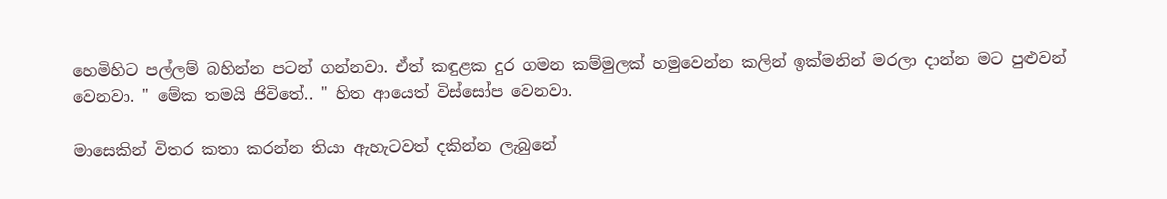හෙමිහිට පල්ලම් බහින්න පටන් ගන්නවා. ඒත් කඳුළක දුර ගමන කම්මුලක් හමුවෙන්න කලින් ඉක්මනින් මරලා දාන්න මට පුළුවන් වෙනවා. " මේක තමයි ජිවිතේ.. " හිත ආයෙත් විස්සෝප වෙනවා.

මාසෙකින් විතර කතා කරන්න තියා ඇහැටවත් දකින්න ලැබුනේ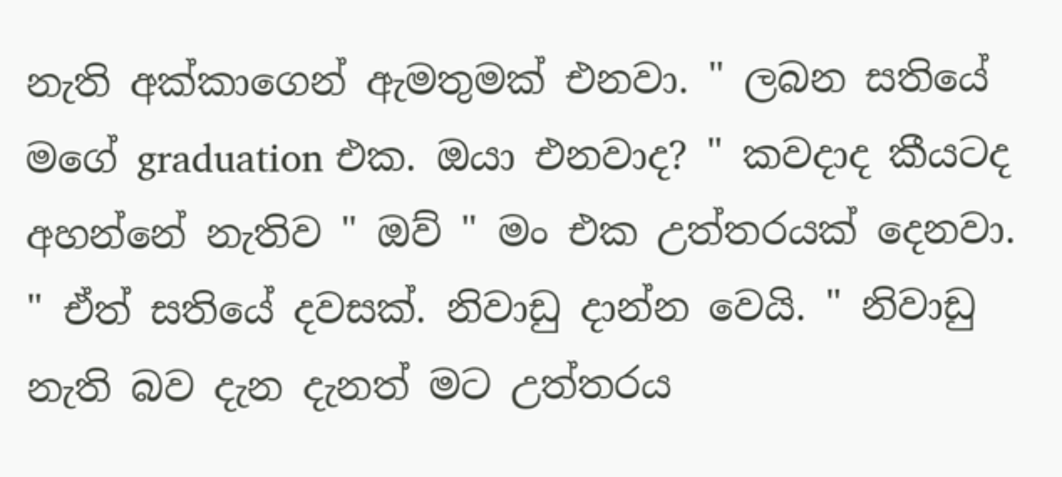නැති අක්කාගෙන් ඇමතුමක් එනවා. " ලබන සතියේ මගේ graduation එක. ඔයා එනවාද? " කවදාද කීයටද අහන්නේ නැතිව " ඔව් " මං එක උත්තරයක් දෙනවා. " ඒත් සතියේ දවසක්. නිවාඩු දාන්න වෙයි. " නිවාඩු නැති බව දැන දැනත් මට උත්තරය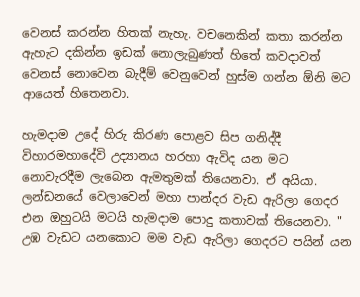වෙනස් කරන්න හිතක් නැහැ. වචනෙකින් කතා කරන්න ඇහැට දකින්න ඉඩක් නොලැබුණත් හිතේ කවදාවත් වෙනස් නොවෙන බැදීම් වෙනුවෙන් හුස්ම ගන්න ඕනි මට ආයෙත් හිතෙනවා.

හැමදාම උදේ හිරු කිරණ පොළව සිප ගනිද්දී විහාරමහාදේවි උද්‍යානය හරහා ඇවිද යන මට නොවැරදීම ලැබෙන ඇමතුමක් තියෙනවා. ඒ අයියා. ලන්ඩනයේ වෙලාවෙන් මහා පාන්දර වැඩ ඇරිලා ගෙදර එන ඔහුටයි මටයි හැමදාම පොදු කතාවක් තියෙනවා. " උඹ වැඩට යනකොට මම වැඩ ඇරිලා ගෙදරට පයින් යන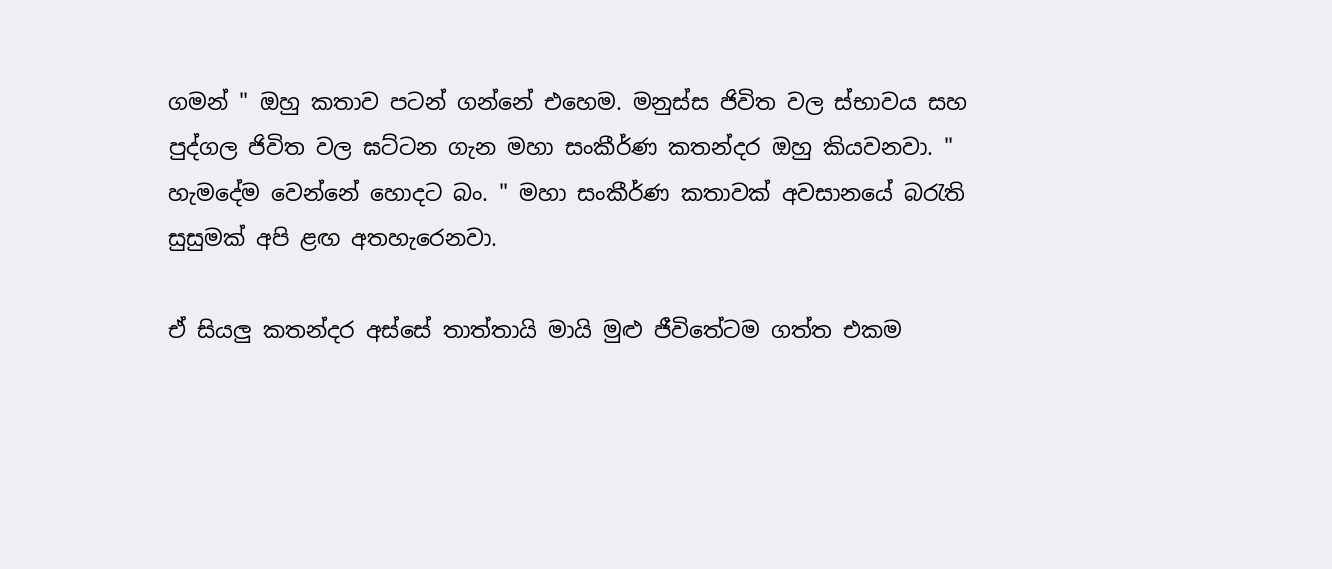ගමන් " ඔහු කතාව පටන් ගන්නේ එහෙම. මනුස්ස ජිවිත වල ස්භාවය සහ පුද්ගල ජිවිත වල ඝට්ටන ගැන මහා සංකීර්ණ කතන්දර ඔහු කියවනවා. " හැමදේම වෙන්නේ හොදට බං. " මහා සංකීර්ණ කතාවක් අවසානයේ බරැති සුසුමක් අපි ළඟ අතහැරෙනවා.

ඒ සියලු කතන්දර අස්සේ තාත්තායි මායි මුළු ජීවිතේටම ගත්ත එකම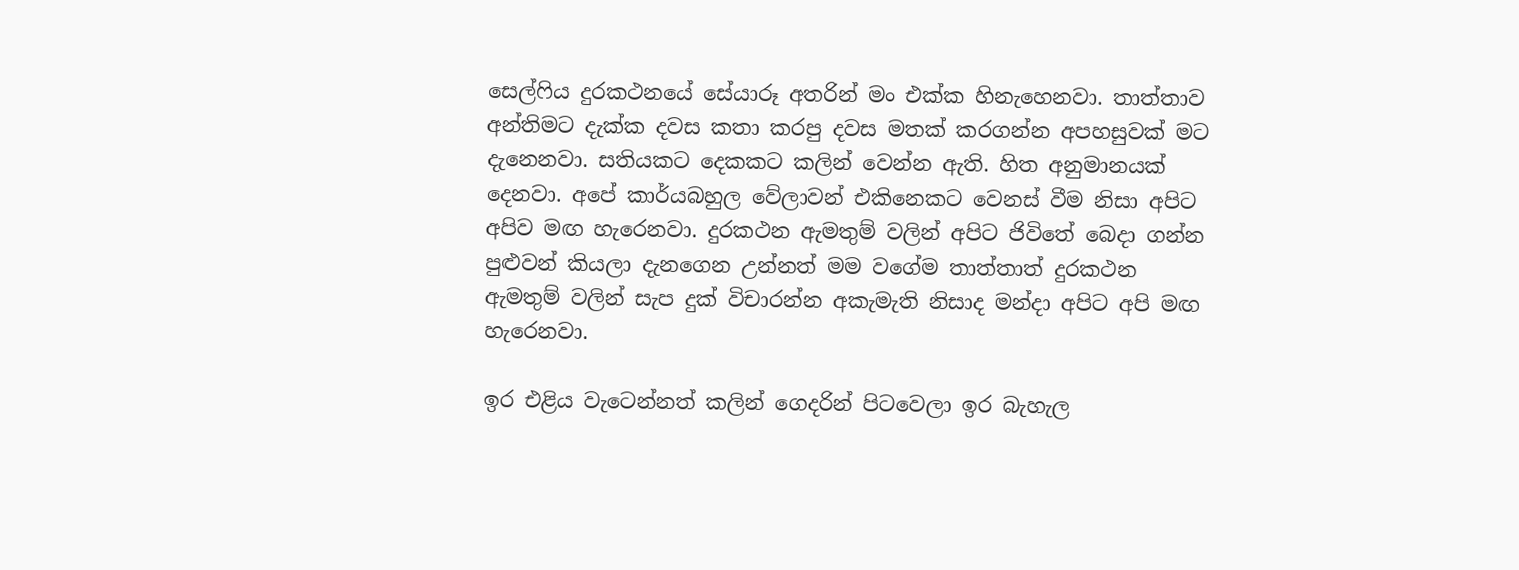සෙල්ෆිය දුරකථනයේ සේයාරූ අතරින් මං එක්ක හිනැහෙනවා. තාත්තාව අන්තිමට දැක්ක දවස කතා කරපු දවස මතක් කරගන්න අපහසුවක් මට දැනෙනවා. සතියකට දෙකකට කලින් වෙන්න ඇති. හිත අනුමානයක් දෙනවා. අපේ කාර්යබහුල වේලාවන් එකිනෙකට වෙනස් වීම නිසා අපිට අපිව මඟ හැරෙනවා. දුරකථන ඇමතුම් වලින් අපිට ජිවිතේ බෙදා ගන්න පුළුවන් කියලා දැනගෙන උන්නත් මම වගේම තාත්තාත් දුරකථන ඇමතුම් වලින් සැප දුක් විචාරන්න අකැමැති නිසාද මන්දා අපිට අපි මඟ හැරෙනවා.

ඉර එළිය වැටෙන්නත් කලින් ගෙදරින් පිටවෙලා ඉර බැහැල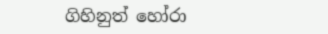ගිහිනුත් හෝරා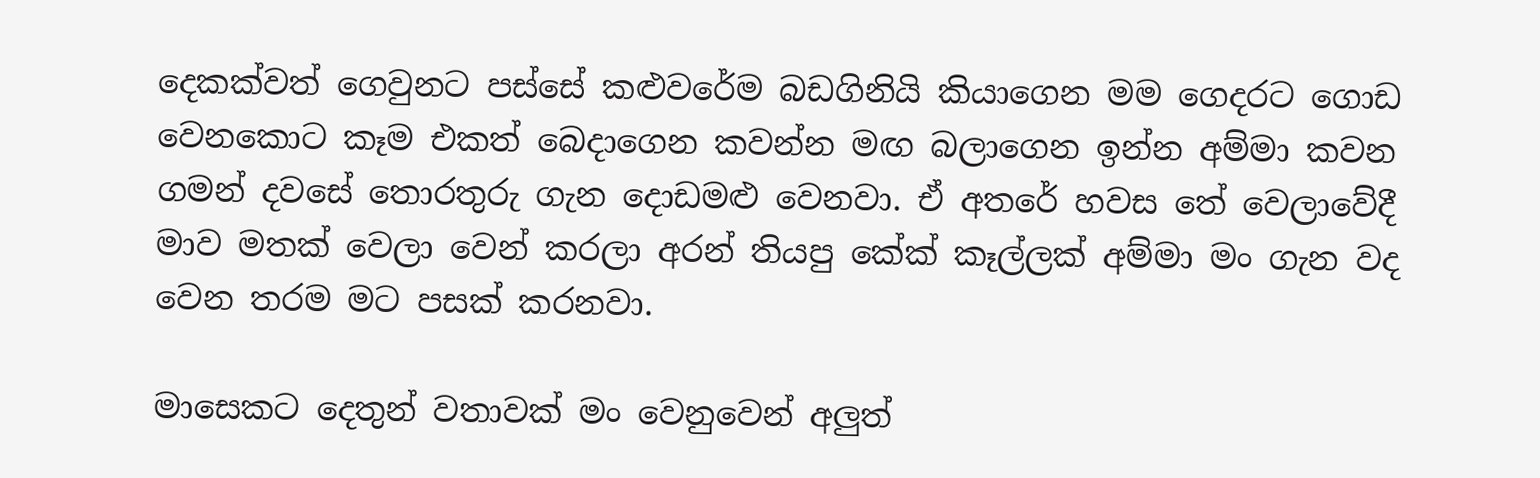දෙකක්වත් ගෙවුනට පස්සේ කළුවරේම බඩගිනියි කියාගෙන මම ගෙදරට ගොඩ වෙනකොට කෑම එකත් බෙදාගෙන කවන්න මඟ බලාගෙන ඉන්න අම්මා කවන ගමන් දවසේ තොරතුරු ගැන දොඩමළු වෙනවා. ඒ අතරේ හවස තේ වෙලාවේදී මාව මතක් වෙලා වෙන් කරලා අරන් තියපු කේක් කෑල්ලක් අම්මා මං ගැන වද වෙන තරම මට පසක් කරනවා.

මාසෙකට දෙතුන් වතාවක් මං වෙනුවෙන් අලුත්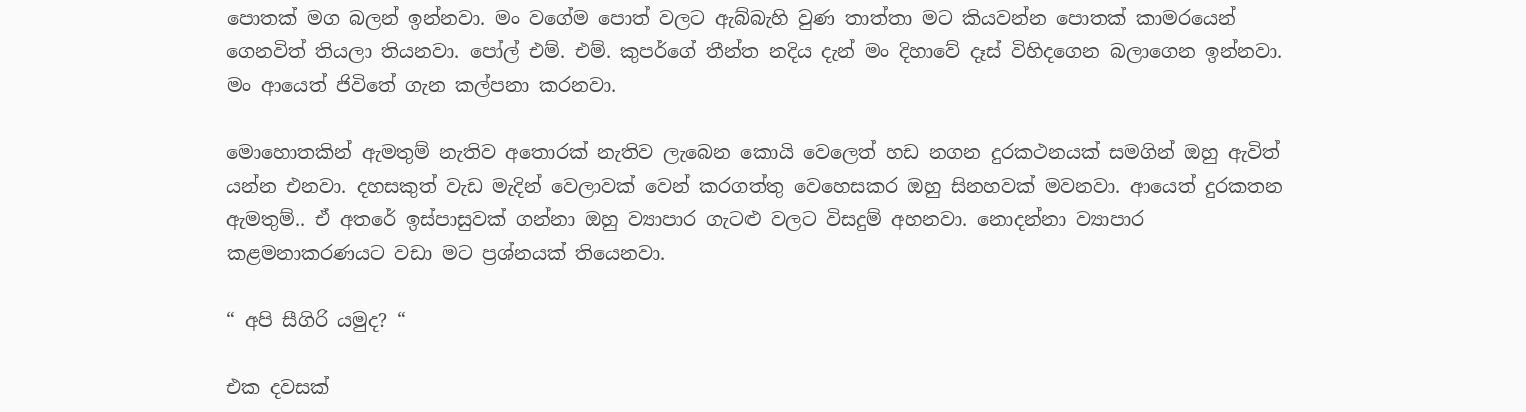පොතක් මග බලන් ඉන්නවා. මං වගේම පොත් වලට ඇබ්බැහි වුණ තාත්තා මට කියවන්න පොතක් කාමරයෙන් ගෙනවිත් තියලා තියනවා. පෝල් එම්. එම්. කුපර්ගේ තීන්ත නදිය දැන් මං දිහාවේ දෑස් විහිදගෙන බලාගෙන ඉන්නවා. මං ආයෙත් ජිවිතේ ගැන කල්පනා කරනවා.

මොහොතකින් ඇමතුම් නැතිව අතොරක් නැතිව ලැබෙන කොයි වෙලෙත් හඩ නගන දුරකථනයක් සමගින් ඔහු ඇවිත් යන්න එනවා. දහසකුත් වැඩ මැදින් වෙලාවක් වෙන් කරගත්තු වෙහෙසකර ඔහු සිනහවක් මවනවා. ආයෙත් දුරකතන ඇමතුම්.. ඒ අතරේ ඉස්පාසුවක් ගන්නා ඔහු ව්‍යාපාර ගැටළු වලට විසදුම් අහනවා. නොදන්නා ව්‍යාපාර කළමනාකරණයට වඩා මට ප්‍රශ්නයක් තියෙනවා.

“ අපි සීගිරි යමුද? “

එක දවසක්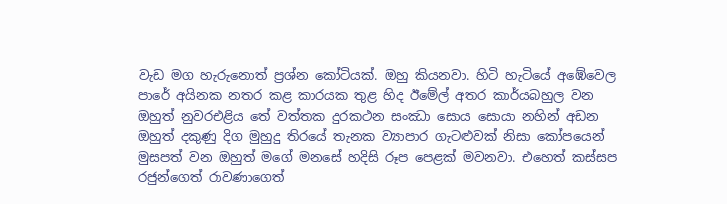වැඩ මග හැරුනොත් ප්‍රශ්න කෝටියක්. ඔහු කියනවා. හිටි හැටියේ අඹේවෙල පාරේ අයිනක නතර කළ කාරයක තුළ හිද ඊමේල් අතර කාර්යබහුල වන ඔහුත් නුවරඑළිය තේ වත්තක දුරකථන සංඣා සොය සොයා නහින් අඩන ඔහුත් දකුණු දිග මුහුදු තිරයේ තැනක ව්‍යාපාර ගැටළුවක් නිසා කෝපයෙන් මුසපත් වන ඔහුත් මගේ මනසේ හදිසි රූප පෙළක් මවනවා. එහෙත් කස්සප රජුන්ගෙත් රාවණාගෙත්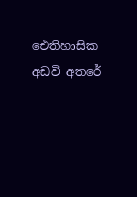ඓතිහාසික අඩවි අතරේ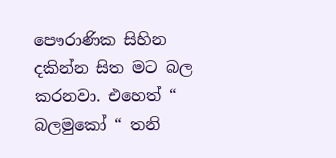පෞරාණික සිහින දකින්න සිත මට බල කරනවා. එහෙත් “ බලමුකෝ “ තනි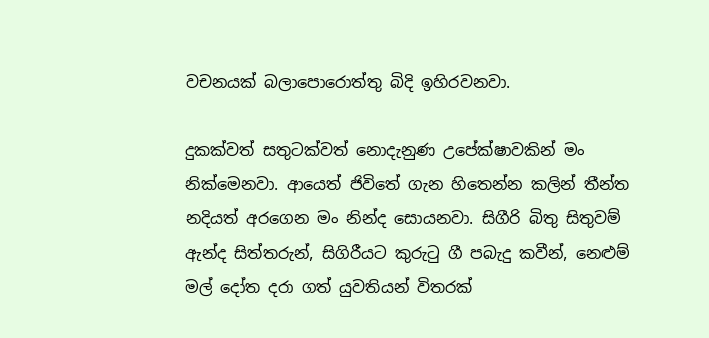වචනයක් බලාපොරොත්තු බිදි ඉහිරවනවා.

දුකක්වත් සතුටක්වත් නොදැනුණ උපේක්ෂාවකින් මං නික්මෙනවා. ආයෙත් ජිවිතේ ගැන හිතෙන්න කලින් තීන්ත නදියත් අරගෙන මං නින්ද සොයනවා. සිගීරි බිතු සිතුවම් ඇන්ද සිත්තරුන්, සිගිරීයට කුරුටු ගී පබැදු කවීන්, නෙළුම් මල් දෝත දරා ගත් යුවතියන් විතරක්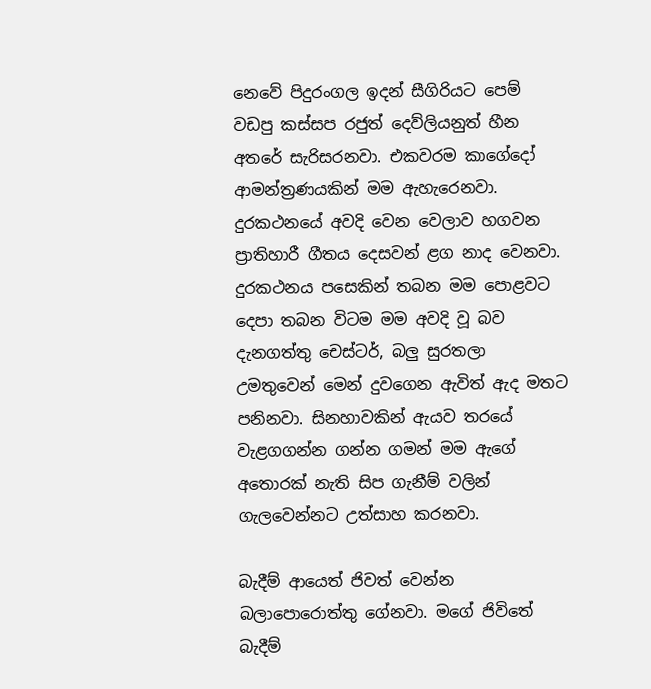නෙවේ පිදුරංගල ඉදන් සීගිරියට පෙම් වඩපු කස්සප රජුත් දෙව්ලියනුත් හීන අතරේ සැරිසරනවා. එකවරම කාගේදෝ ආමන්ත්‍රණයකින් මම ඇහැරෙනවා. දුරකථනයේ අවදි වෙන වෙලාව හගවන ප්‍රාතිහාරී ගීතය දෙසවන් ළග නාද වෙනවා. දුරකථනය පසෙකින් තබන මම පොළවට දෙපා තබන විටම මම අවදි වූ බව දැනගත්තු චෙස්ටර්, බලු සුරතලා උමතුවෙන් මෙන් දුවගෙන ඇවිත් ඇද මතට පනිනවා. සිනහාවකින් ඇයව තරයේ වැළගගන්න ගන්න ගමන් මම ඇගේ අතොරක් නැති සිප ගැනීම් වලින් ගැලවෙන්නට උත්සාහ කරනවා.

බැදීම් ආයෙත් ජිවත් වෙන්න බලාපොරොත්තු ගේනවා. මගේ ජිවිතේ බැදීම්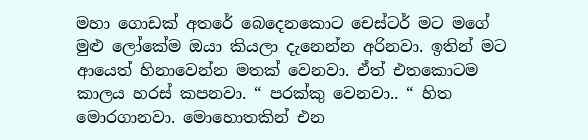මහා ගොඩක් අතරේ බෙදෙනකොට චෙස්ටර් මට මගේ මුළු ලෝකේම ඔයා කියලා දැනෙන්න අරිනවා. ඉතින් මට ආයෙත් හිනාවෙන්න මතක් වෙනවා. ඒත් එතකොටම කාලය හරස් කපනවා. “ පරක්කු වෙනවා.. “ හිත මොරගානවා. මොහොතකින් එන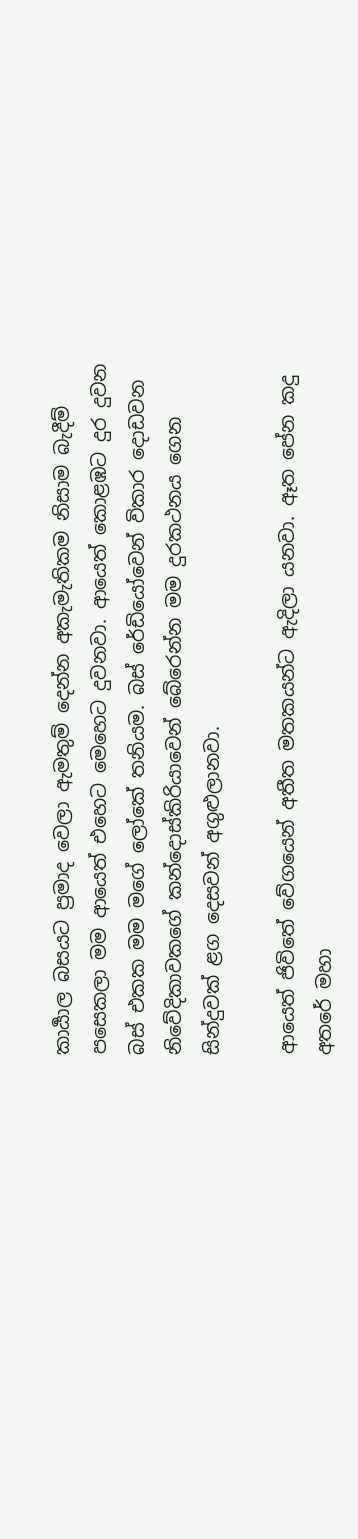කාර්‍යාල බසයට ප්‍රමාද වෙලා ඇමතුම් දෙන්න අකැමැතිකම නිසාම බැදීම් පසෙකලා මම ආයෙත් එහෙට මෙහෙට දුවනවා. ආයෙත් කොළඹට දුර දුවන බස් එකක මම මගේ ලෝකේ තනියම. බස් රේඩියෝවෙන් විකාර දොඩවන නිවේදිකාවකගේ කන්දොස්කිරියාවෙන් බේරෙන්න මම දුරකථනය ගෙන සින්දුවක් ළග දෙසවන් අගුළුලානවා.

ආයෙත් ජිවිතේ වේගයෙන් අතීත මතකයන්ට ඇදිලා යනවා. ඈත පේන කදු අතරේ මහා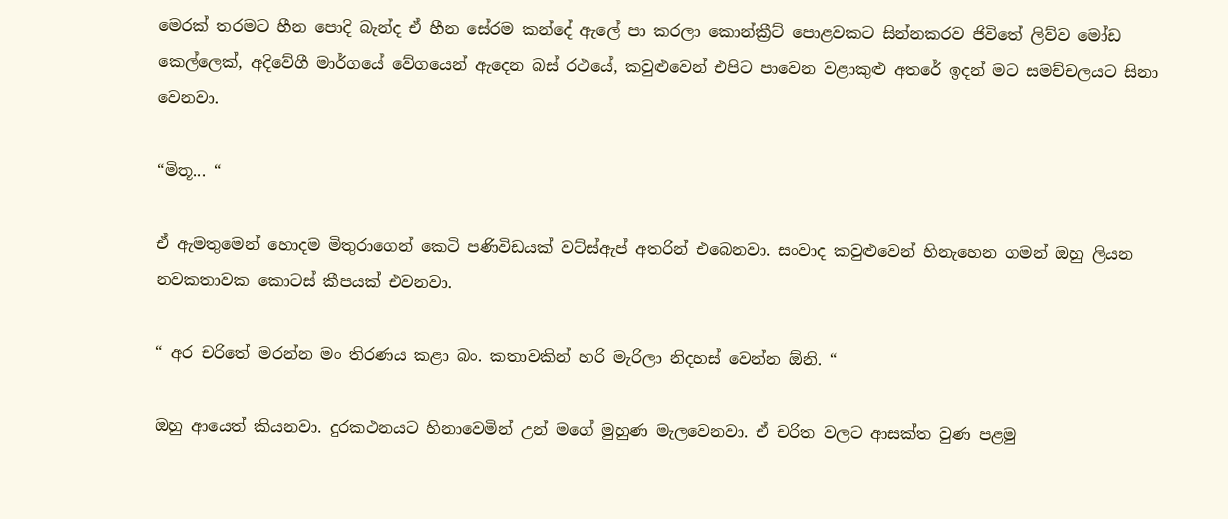මෙරක් තරමට හීන පොදි බැන්ද ඒ හීන සේරම කන්දේ ඇලේ පා කරලා කොන්ක්‍රීට් පොළවකට සින්නකරව ජිවිතේ ලිව්ව මෝඩ කෙල්ලෙක්, අදිවේගී මාර්ගයේ වේගයෙන් ඇදෙන බස් රථයේ, කවුළුවෙන් එපිට පාවෙන වළාකුළු අතරේ ඉදන් මට සමච්චලයට සිනා වෙනවා.

“මිතූ... “

ඒ ඇමතුමෙන් හොදම මිතුරාගෙන් කෙටි පණිවිඩයක් වට්ස්ඇප් අතරින් එබෙනවා. සංවාද කවුළුවෙන් හිනැහෙන ගමන් ඔහු ලියන නවකතාවක කොටස් කීපයක් එවනවා.

“ අර චරිතේ මරන්න මං තිරණය කළා බං. කතාවකින් හරි මැරිලා නිදහස් වෙන්න ඕනි. “

ඔහු ආයෙත් කියනවා. දුරකථනයට හිනාවෙමින් උන් මගේ මුහුණ මැලවෙනවා. ඒ චරිත වලට ආසක්ත වුණ පළමු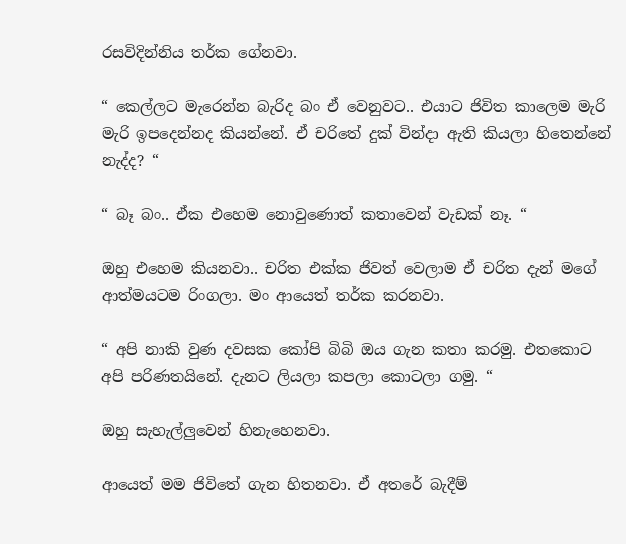රසවිදින්නිය තර්ක ගේනවා.

“ කෙල්ලට මැරෙන්න බැරිද බං ඒ වෙනුවට.. එයාට ජිවිත කාලෙම මැරි මැරි ඉපදෙන්නද කියන්නේ. ඒ චරිතේ දුක් වින්දා ඇති කියලා හිතෙන්නේ නැද්ද? “

“ බෑ බං.. ඒක එහෙම නොවුණොත් කතාවෙන් වැඩක් නෑ. “

ඔහු එහෙම කියනවා.. චරිත එක්ක ජිවත් වෙලාම ඒ චරිත දැන් මගේ ආත්මයටම රිංගලා. මං ආයෙත් තර්ක කරනවා.

“ අපි නාකි වුණ දවසක කෝපි බිබි ඔය ගැන කතා කරමු. එතකොට අපි පරිණතයිනේ. දැනට ලියලා කපලා කොටලා ගමු. “

ඔහු සැහැල්ලුවෙන් හිනැහෙනවා.

ආයෙත් මම ජිවිතේ ගැන හිතනවා. ඒ අතරේ බැදීම්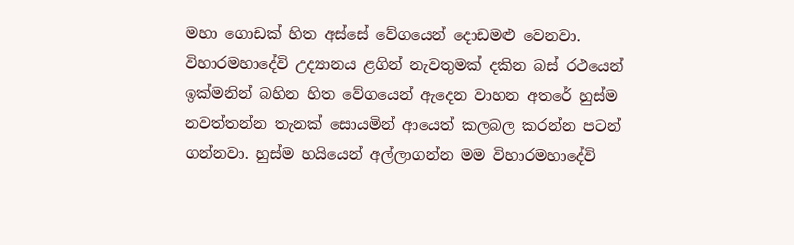මහා ගොඩක් හිත අස්සේ වේගයෙන් දොඩමළු වෙනවා. විහාරමහාදේවි උද්‍යානය ළගින් නැවතුමක් දකින බස් රථයෙන් ඉක්මනින් බහින හිත වේගයෙන් ඇදෙන වාහන අතරේ හුස්ම නවත්තන්න තැනක් සොයමින් ආයෙත් කලබල කරන්න පටන් ගන්නවා. හුස්ම හයියෙන් අල්ලාගන්න මම විහාරමහාදේවි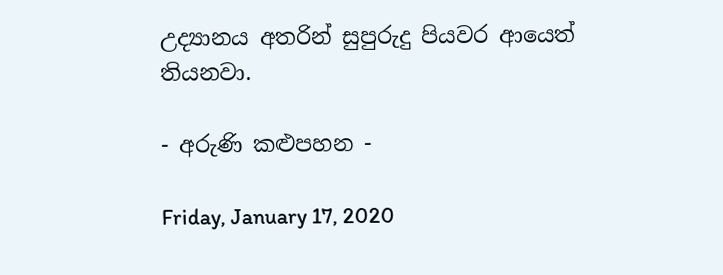උද්‍යානය අතරින් සුපුරුදු පියවර ආයෙත් තියනවා.

- අරුණි කළුපහන -

Friday, January 17, 2020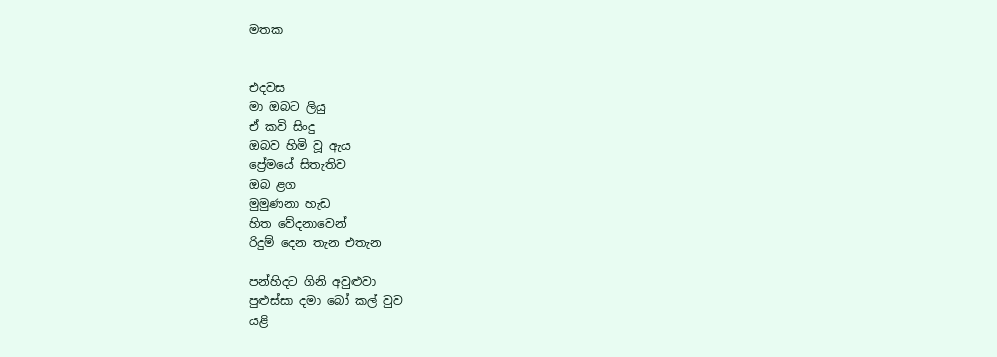මතක


එදවස
මා ඔබට ලියු
ඒ කවි සිංදු
ඔබව හිමි වූ ඇය
ප්‍රේමයේ සිතැතිව
ඔබ ළග
මුමුණනා හැඩ
හිත වේදනාවෙන්
රිදුම් දෙන තැන එතැන

පන්හිදට ගිනි අවුළුවා
පුළුස්සා දමා බෝ කල් වුව
යළි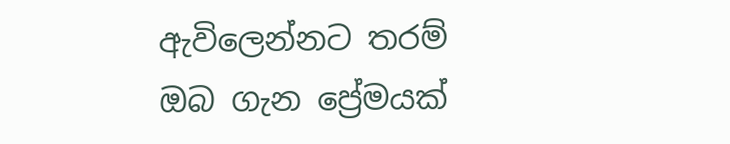ඇවිලෙන්නට තරම්
ඔබ ගැන ප්‍රේමයක්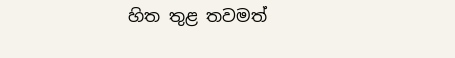හිත තුළ තවමත්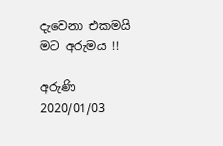දැවෙනා එකමයි
මට අරුමය !!

අරුණි
2020/01/03